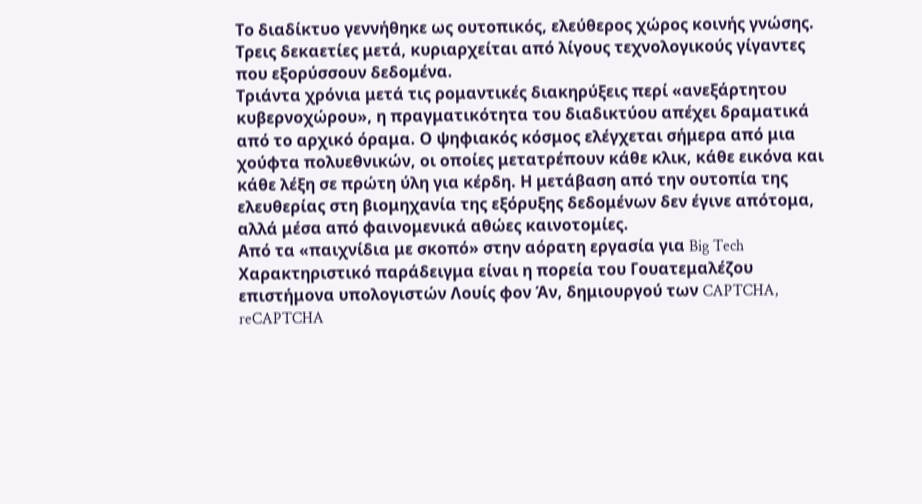Το διαδίκτυο γεννήθηκε ως ουτοπικός, ελεύθερος χώρος κοινής γνώσης. Τρεις δεκαετίες μετά, κυριαρχείται από λίγους τεχνολογικούς γίγαντες που εξορύσσουν δεδομένα.
Τριάντα χρόνια μετά τις ρομαντικές διακηρύξεις περί «ανεξάρτητου κυβερνοχώρου», η πραγματικότητα του διαδικτύου απέχει δραματικά από το αρχικό όραμα. Ο ψηφιακός κόσμος ελέγχεται σήμερα από μια χούφτα πολυεθνικών, οι οποίες μετατρέπουν κάθε κλικ, κάθε εικόνα και κάθε λέξη σε πρώτη ύλη για κέρδη. Η μετάβαση από την ουτοπία της ελευθερίας στη βιομηχανία της εξόρυξης δεδομένων δεν έγινε απότομα, αλλά μέσα από φαινομενικά αθώες καινοτομίες.
Από τα «παιχνίδια με σκοπό» στην αόρατη εργασία για Big Tech
Χαρακτηριστικό παράδειγμα είναι η πορεία του Γουατεμαλέζου επιστήμονα υπολογιστών Λουίς φον Άν, δημιουργού των CAPTCHA, reCAPTCHA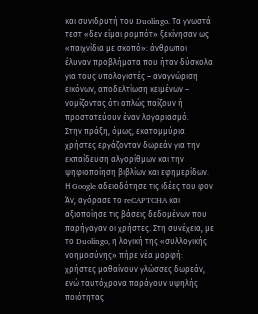και συνιδρυτή του Duolingo. Τα γνωστά τεστ «δεν είμαι ρομπότ» ξεκίνησαν ως «παιχνίδια με σκοπό»: άνθρωποι έλυναν προβλήματα που ήταν δύσκολα για τους υπολογιστές – αναγνώριση εικόνων, αποδελτίωση κειμένων – νομίζοντας ότι απλώς παίζουν ή προστατεύουν έναν λογαριασμό.
Στην πράξη, όμως, εκατομμύρια χρήστες εργάζονταν δωρεάν για την εκπαίδευση αλγορίθμων και την ψηφιοποίηση βιβλίων και εφημερίδων. Η Google αδειοδότησε τις ιδέες του φον Άν, αγόρασε το reCAPTCHA και αξιοποίησε τις βάσεις δεδομένων που παρήγαγαν οι χρήστες. Στη συνέχεια, με το Duolingo, η λογική της «συλλογικής νοημοσύνης» πήρε νέα μορφή: χρήστες μαθαίνουν γλώσσες δωρεάν, ενώ ταυτόχρονα παράγουν υψηλής ποιότητας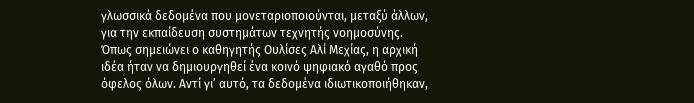γλωσσικά δεδομένα που μονεταριοποιούνται, μεταξύ άλλων, για την εκπαίδευση συστημάτων τεχνητής νοημοσύνης.
Όπως σημειώνει ο καθηγητής Ουλίσες Αλί Μεχίας, η αρχική ιδέα ήταν να δημιουργηθεί ένα κοινό ψηφιακό αγαθό προς όφελος όλων. Αντί γι’ αυτό, τα δεδομένα ιδιωτικοποιήθηκαν,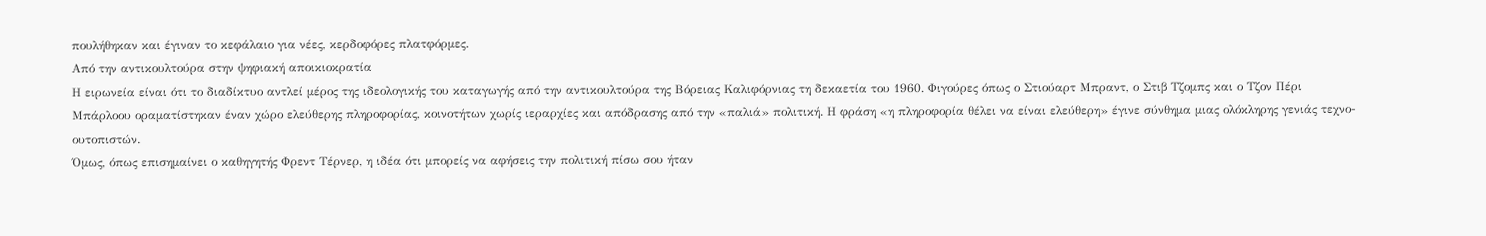πουλήθηκαν και έγιναν το κεφάλαιο για νέες, κερδοφόρες πλατφόρμες.
Από την αντικουλτούρα στην ψηφιακή αποικιοκρατία
Η ειρωνεία είναι ότι το διαδίκτυο αντλεί μέρος της ιδεολογικής του καταγωγής από την αντικουλτούρα της Βόρειας Καλιφόρνιας τη δεκαετία του 1960. Φιγούρες όπως ο Στιούαρτ Μπραντ, ο Στιβ Τζομπς και ο Τζον Πέρι Μπάρλοου οραματίστηκαν έναν χώρο ελεύθερης πληροφορίας, κοινοτήτων χωρίς ιεραρχίες και απόδρασης από την «παλιά» πολιτική. Η φράση «η πληροφορία θέλει να είναι ελεύθερη» έγινε σύνθημα μιας ολόκληρης γενιάς τεχνο-ουτοπιστών.
Όμως, όπως επισημαίνει ο καθηγητής Φρεντ Τέρνερ, η ιδέα ότι μπορείς να αφήσεις την πολιτική πίσω σου ήταν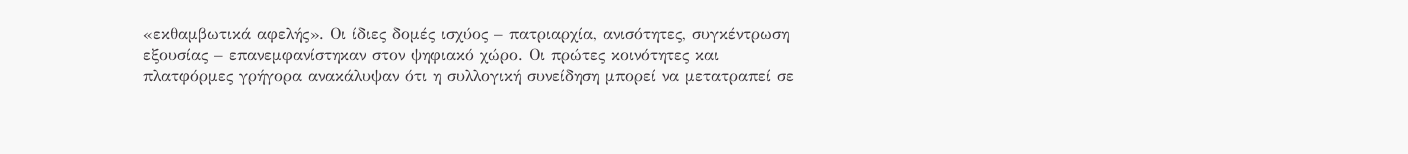«εκθαμβωτικά αφελής». Οι ίδιες δομές ισχύος – πατριαρχία, ανισότητες, συγκέντρωση εξουσίας – επανεμφανίστηκαν στον ψηφιακό χώρο. Οι πρώτες κοινότητες και πλατφόρμες γρήγορα ανακάλυψαν ότι η συλλογική συνείδηση μπορεί να μετατραπεί σε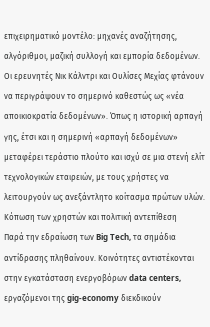επιχειρηματικό μοντέλο: μηχανές αναζήτησης, αλγόριθμοι, μαζική συλλογή και εμπορία δεδομένων.
Οι ερευνητές Νικ Κάλντρι και Ουλίσες Μεχίας φτάνουν να περιγράψουν το σημερινό καθεστώς ως «νέα αποικιοκρατία δεδομένων». Όπως η ιστορική αρπαγή γης, έτσι και η σημερινή «αρπαγή δεδομένων» μεταφέρει τεράστιο πλούτο και ισχύ σε μια στενή ελίτ τεχνολογικών εταιρειών, με τους χρήστες να λειτουργούν ως ανεξάντλητο κοίτασμα πρώτων υλών.
Κόπωση των χρηστών και πολιτική αντεπίθεση
Παρά την εδραίωση των Big Tech, τα σημάδια αντίδρασης πληθαίνουν. Κοινότητες αντιστέκονται στην εγκατάσταση ενεργοβόρων data centers, εργαζόμενοι της gig-economy διεκδικούν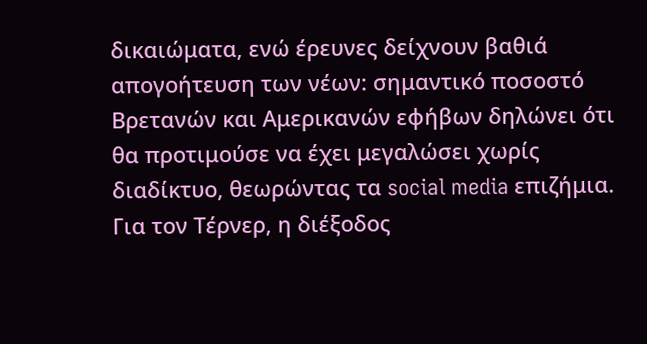δικαιώματα, ενώ έρευνες δείχνουν βαθιά απογοήτευση των νέων: σημαντικό ποσοστό Βρετανών και Αμερικανών εφήβων δηλώνει ότι θα προτιμούσε να έχει μεγαλώσει χωρίς διαδίκτυο, θεωρώντας τα social media επιζήμια.
Για τον Τέρνερ, η διέξοδος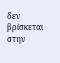δεν βρίσκεται στην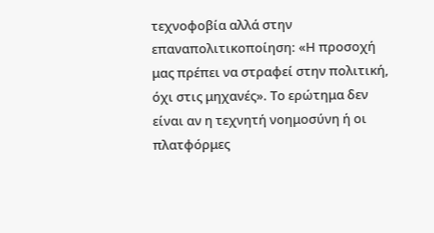τεχνοφοβία αλλά στην επαναπολιτικοποίηση: «Η προσοχή μας πρέπει να στραφεί στην πολιτική, όχι στις μηχανές». Το ερώτημα δεν είναι αν η τεχνητή νοημοσύνη ή οι πλατφόρμες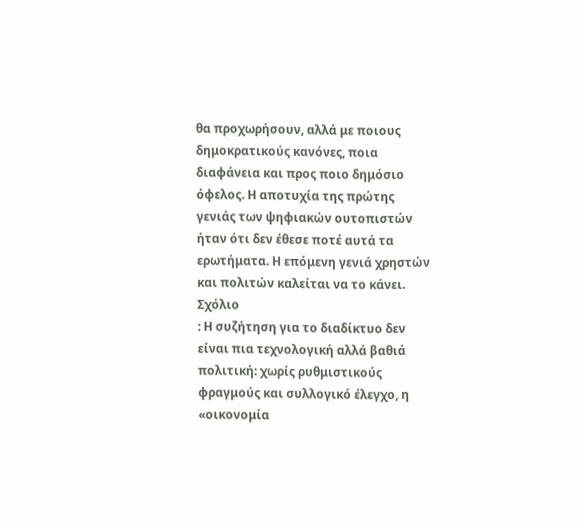θα προχωρήσουν, αλλά με ποιους δημοκρατικούς κανόνες, ποια διαφάνεια και προς ποιο δημόσιο όφελος. Η αποτυχία της πρώτης γενιάς των ψηφιακών ουτοπιστών ήταν ότι δεν έθεσε ποτέ αυτά τα ερωτήματα. Η επόμενη γενιά χρηστών και πολιτών καλείται να το κάνει.
Σχόλιο
: Η συζήτηση για το διαδίκτυο δεν είναι πια τεχνολογική αλλά βαθιά πολιτική: χωρίς ρυθμιστικούς φραγμούς και συλλογικό έλεγχο, η «οικονομία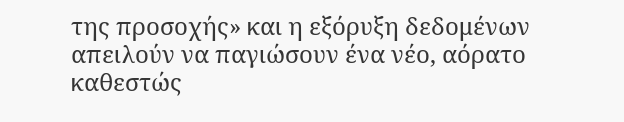της προσοχής» και η εξόρυξη δεδομένων απειλούν να παγιώσουν ένα νέο, αόρατο καθεστώς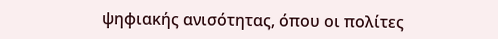ψηφιακής ανισότητας, όπου οι πολίτες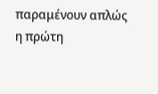παραμένουν απλώς η πρώτη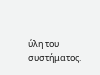ύλη του συστήματος.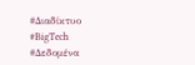#Διαδίκτυο #BigTech #Δεδομένα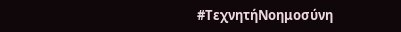#ΤεχνητήΝοημοσύνη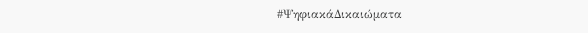#ΨηφιακάΔικαιώματα